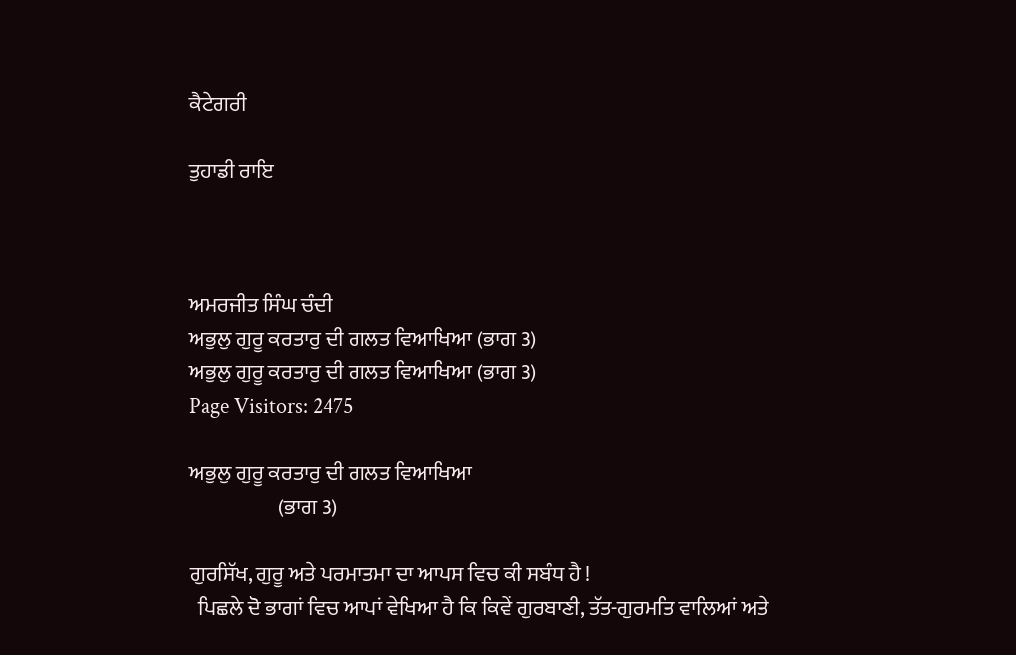ਕੈਟੇਗਰੀ

ਤੁਹਾਡੀ ਰਾਇ



ਅਮਰਜੀਤ ਸਿੰਘ ਚੰਦੀ
ਅਭੁਲੁ ਗੁਰੂ ਕਰਤਾਰੁ ਦੀ ਗਲਤ ਵਿਆਖਿਆ (ਭਾਗ 3)
ਅਭੁਲੁ ਗੁਰੂ ਕਰਤਾਰੁ ਦੀ ਗਲਤ ਵਿਆਖਿਆ (ਭਾਗ 3)
Page Visitors: 2475

ਅਭੁਲੁ ਗੁਰੂ ਕਰਤਾਰੁ ਦੀ ਗਲਤ ਵਿਆਖਿਆ
                     (ਭਾਗ 3)

ਗੁਰਸਿੱਖ, ਗੁਰੂ ਅਤੇ ਪਰਮਾਤਮਾ ਦਾ ਆਪਸ ਵਿਚ ਕੀ ਸਬੰਧ ਹੈ !
  ਪਿਛਲੇ ਦੋ ਭਾਗਾਂ ਵਿਚ ਆਪਾਂ ਵੇਖਿਆ ਹੈ ਕਿ ਕਿਵੇਂ ਗੁਰਬਾਣੀ, ਤੱਤ-ਗੁਰਮਤਿ ਵਾਲਿਆਂ ਅਤੇ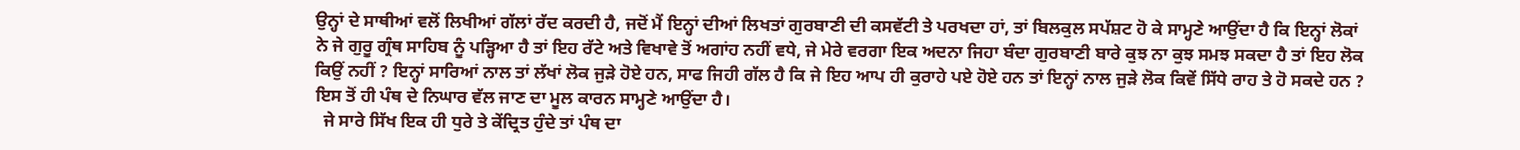ਉਨ੍ਹਾਂ ਦੇ ਸਾਥੀਆਂ ਵਲੋਂ ਲਿਖੀਆਂ ਗੱਲਾਂ ਰੱਦ ਕਰਦੀ ਹੈ, ਜਦੋਂ ਮੈਂ ਇਨ੍ਹਾਂ ਦੀਆਂ ਲਿਖਤਾਂ ਗੁਰਬਾਣੀ ਦੀ ਕਸਵੱਟੀ ਤੇ ਪਰਖਦਾ ਹਾਂ, ਤਾਂ ਬਿਲਕੁਲ ਸਪੱਸ਼ਟ ਹੋ ਕੇ ਸਾਮ੍ਹਣੇ ਆਉਂਦਾ ਹੈ ਕਿ ਇਨ੍ਹਾਂ ਲੋਕਾਂ ਨੇ ਜੇ ਗੁਰੂ ਗ੍ਰੰਥ ਸਾਹਿਬ ਨੂੰ ਪੜ੍ਹਿਆ ਹੈ ਤਾਂ ਇਹ ਰੱਟੇ ਅਤੇ ਵਿਖਾਵੇ ਤੋਂ ਅਗਾਂਹ ਨਹੀਂ ਵਧੇ, ਜੇ ਮੇਰੇ ਵਰਗਾ ਇਕ ਅਦਨਾ ਜਿਹਾ ਬੰਦਾ ਗੁਰਬਾਣੀ ਬਾਰੇ ਕੁਝ ਨਾ ਕੁਝ ਸਮਝ ਸਕਦਾ ਹੈ ਤਾਂ ਇਹ ਲੋਕ ਕਿਉਂ ਨਹੀਂ ? ਇਨ੍ਹਾਂ ਸਾਰਿਆਂ ਨਾਲ ਤਾਂ ਲੱਖਾਂ ਲੋਕ ਜੁੜੇ ਹੋਏ ਹਨ, ਸਾਫ ਜਿਹੀ ਗੱਲ ਹੈ ਕਿ ਜੇ ਇਹ ਆਪ ਹੀ ਕੁਰਾਹੇ ਪਏ ਹੋਏ ਹਨ ਤਾਂ ਇਨ੍ਹਾਂ ਨਾਲ ਜੁੜੇ ਲੋਕ ਕਿਵੇਂ ਸਿੱਧੇ ਰਾਹ ਤੇ ਹੋ ਸਕਦੇ ਹਨ ? ਇਸ ਤੋਂ ਹੀ ਪੰਥ ਦੇ ਨਿਘਾਰ ਵੱਲ ਜਾਣ ਦਾ ਮੂਲ ਕਾਰਨ ਸਾਮ੍ਹਣੇ ਆਉਂਦਾ ਹੈ।
  ਜੇ ਸਾਰੇ ਸਿੱਖ ਇਕ ਹੀ ਧੁਰੇ ਤੇ ਕੇਂਦ੍ਰਿਤ ਹੁੰਦੇ ਤਾਂ ਪੰਥ ਦਾ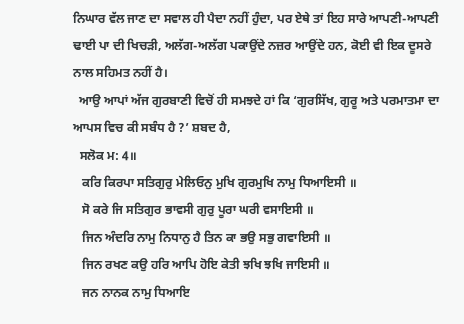ਨਿਘਾਰ ਵੱਲ ਜਾਣ ਦਾ ਸਵਾਲ ਹੀ ਪੈਦਾ ਨਹੀਂ ਹੁੰਦਾ, ਪਰ ਏਥੇ ਤਾਂ ਇਹ ਸਾਰੇ ਆਪਣੀ-ਆਪਣੀ ਢਾਈ ਪਾ ਦੀ ਖਿਚੜੀ, ਅਲੱਗ-ਅਲੱਗ ਪਕਾਉਂਦੇ ਨਜ਼ਰ ਆਉਂਦੇ ਹਨ, ਕੋਈ ਵੀ ਇਕ ਦੂਸਰੇ ਨਾਲ ਸਹਿਮਤ ਨਹੀਂ ਹੈ।
  ਆਉ ਆਪਾਂ ਅੱਜ ਗੁਰਬਾਣੀ ਵਿਚੋਂ ਹੀ ਸਮਝਦੇ ਹਾਂ ਕਿ ‘ਗੁਰਸਿੱਖ, ਗੁਰੂ ਅਤੇ ਪਰਮਾਤਮਾ ਦਾ ਆਪਸ ਵਿਚ ਕੀ ਸਬੰਧ ਹੈ ?’ ਸ਼ਬਦ ਹੈ,
  ਸਲੋਕ ਮ: 4॥
   ਕਰਿ ਕਿਰਪਾ ਸਤਿਗੁਰੁ ਮੇਲਿਓਨੁ ਮੁਖਿ ਗੁਰਮੁਖਿ ਨਾਮੁ ਧਿਆਇਸੀ ॥
   ਸੋ ਕਰੇ ਜਿ ਸਤਿਗੁਰ ਭਾਵਸੀ ਗੁਰੁ ਪੂਰਾ ਘਰੀ ਵਸਾਇਸੀ ॥
   ਜਿਨ ਅੰਦਰਿ ਨਾਮੁ ਨਿਧਾਨੁ ਹੈ ਤਿਨ ਕਾ ਭਉ ਸਭੁ ਗਵਾਇਸੀ ॥
   ਜਿਨ ਰਖਣ ਕਉ ਹਰਿ ਆਪਿ ਹੋਇ ਕੇਤੀ ਝਖਿ ਝਖਿ ਜਾਇਸੀ ॥
   ਜਨ ਨਾਨਕ ਨਾਮੁ ਧਿਆਇ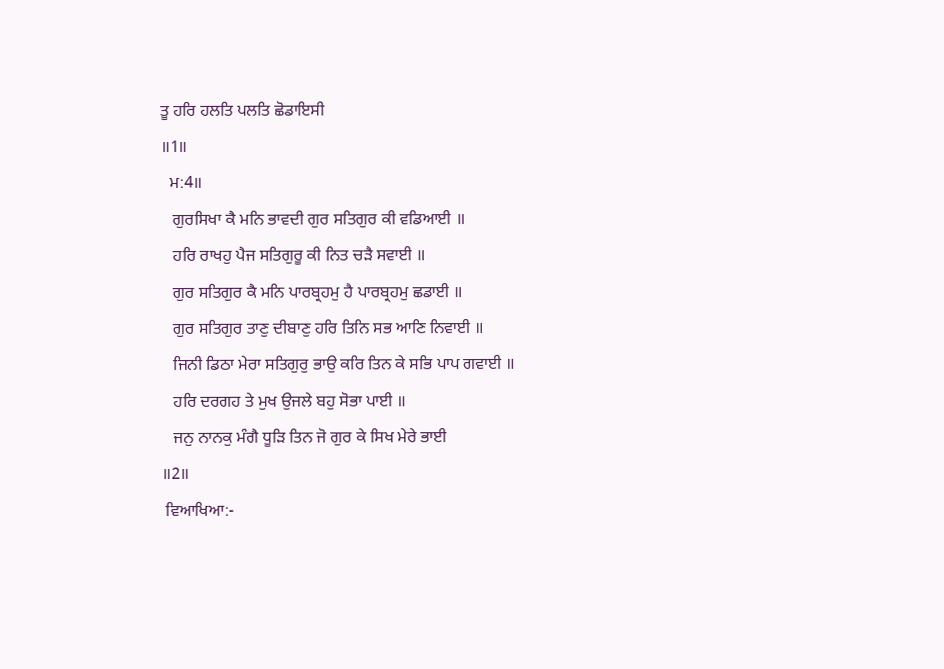ਤੂ ਹਰਿ ਹਲਤਿ ਪਲਤਿ ਛੋਡਾਇਸੀ
॥1॥
  ਮ:4॥
   ਗੁਰਸਿਖਾ ਕੈ ਮਨਿ ਭਾਵਦੀ ਗੁਰ ਸਤਿਗੁਰ ਕੀ ਵਡਿਆਈ ॥
   ਹਰਿ ਰਾਖਹੁ ਪੈਜ ਸਤਿਗੁਰੂ ਕੀ ਨਿਤ ਚੜੈ ਸਵਾਈ ॥
   ਗੁਰ ਸਤਿਗੁਰ ਕੈ ਮਨਿ ਪਾਰਬ੍ਰਹਮੁ ਹੈ ਪਾਰਬ੍ਰਹਮੁ ਛਡਾਈ ॥
   ਗੁਰ ਸਤਿਗੁਰ ਤਾਣੁ ਦੀਬਾਣੁ ਹਰਿ ਤਿਨਿ ਸਭ ਆਣਿ ਨਿਵਾਈ ॥
   ਜਿਨੀ ਡਿਠਾ ਮੇਰਾ ਸਤਿਗੁਰੁ ਭਾਉ ਕਰਿ ਤਿਨ ਕੇ ਸਭਿ ਪਾਪ ਗਵਾਈ ॥
   ਹਰਿ ਦਰਗਹ ਤੇ ਮੁਖ ਉਜਲੇ ਬਹੁ ਸੋਭਾ ਪਾਈ ॥
   ਜਨੁ ਨਾਨਕੁ ਮੰਗੈ ਧੂੜਿ ਤਿਨ ਜੋ ਗੁਰ ਕੇ ਸਿਖ ਮੇਰੇ ਭਾਈ
॥2॥
 ਵਿਆਖਿਆ:-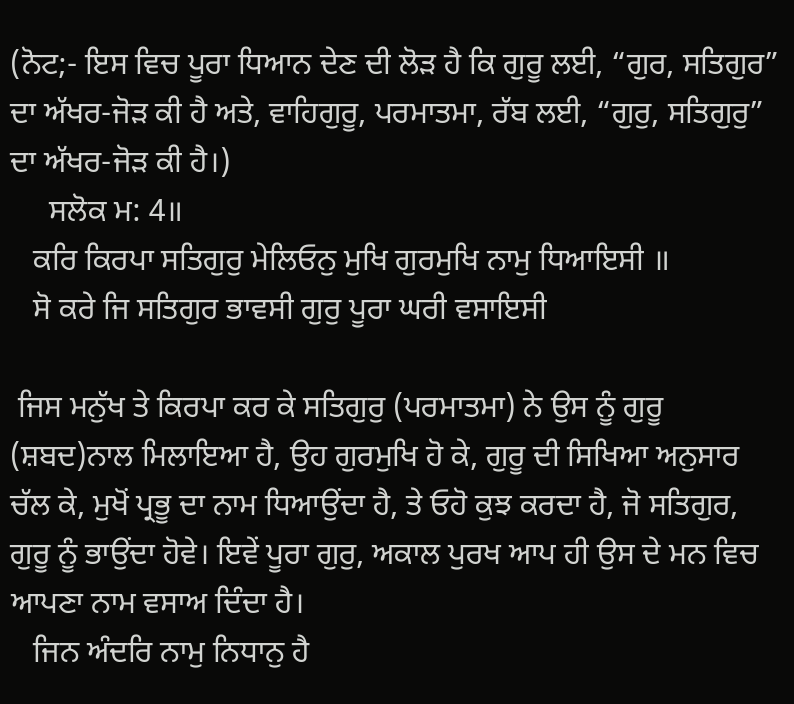(ਨੋਟ;- ਇਸ ਵਿਚ ਪੂਰਾ ਧਿਆਨ ਦੇਣ ਦੀ ਲੋੜ ਹੈ ਕਿ ਗੁਰੂ ਲਈ, “ਗੁਰ, ਸਤਿਗੁਰ” ਦਾ ਅੱਖਰ-ਜੋੜ ਕੀ ਹੈ ਅਤੇ, ਵਾਹਿਗੁਰੂ, ਪਰਮਾਤਮਾ, ਰੱਬ ਲਈ, “ਗੁਰੁ, ਸਤਿਗੁਰੁ” ਦਾ ਅੱਖਰ-ਜੋੜ ਕੀ ਹੈ।)
     ਸਲੋਕ ਮ: 4॥
   ਕਰਿ ਕਿਰਪਾ ਸਤਿਗੁਰੁ ਮੇਲਿਓਨੁ ਮੁਖਿ ਗੁਰਮੁਖਿ ਨਾਮੁ ਧਿਆਇਸੀ ॥
   ਸੋ ਕਰੇ ਜਿ ਸਤਿਗੁਰ ਭਾਵਸੀ ਗੁਰੁ ਪੂਰਾ ਘਰੀ ਵਸਾਇਸੀ

 ਜਿਸ ਮਨੁੱਖ ਤੇ ਕਿਰਪਾ ਕਰ ਕੇ ਸਤਿਗੁਰੁ (ਪਰਮਾਤਮਾ) ਨੇ ਉਸ ਨੂੰ ਗੁਰੂ (ਸ਼ਬਦ)ਨਾਲ ਮਿਲਾਇਆ ਹੈ, ਉਹ ਗੁਰਮੁਖਿ ਹੋ ਕੇ, ਗੁਰੂ ਦੀ ਸਿਖਿਆ ਅਨੁਸਾਰ ਚੱਲ ਕੇ, ਮੁਖੋਂ ਪ੍ਰਭੂ ਦਾ ਨਾਮ ਧਿਆਉਂਦਾ ਹੈ, ਤੇ ਓਹੋ ਕੁਝ ਕਰਦਾ ਹੈ, ਜੋ ਸਤਿਗੁਰ, ਗੁਰੂ ਨੂੰ ਭਾਉਂਦਾ ਹੋਵੇ। ਇਵੇਂ ਪੂਰਾ ਗੁਰੁ, ਅਕਾਲ ਪੁਰਖ ਆਪ ਹੀ ਉਸ ਦੇ ਮਨ ਵਿਚ ਆਪਣਾ ਨਾਮ ਵਸਾਅ ਦਿੰਦਾ ਹੈ।
   ਜਿਨ ਅੰਦਰਿ ਨਾਮੁ ਨਿਧਾਨੁ ਹੈ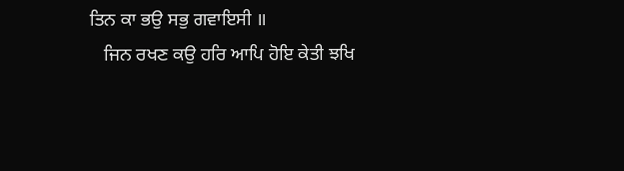ਤਿਨ ਕਾ ਭਉ ਸਭੁ ਗਵਾਇਸੀ ॥
   ਜਿਨ ਰਖਣ ਕਉ ਹਰਿ ਆਪਿ ਹੋਇ ਕੇਤੀ ਝਖਿ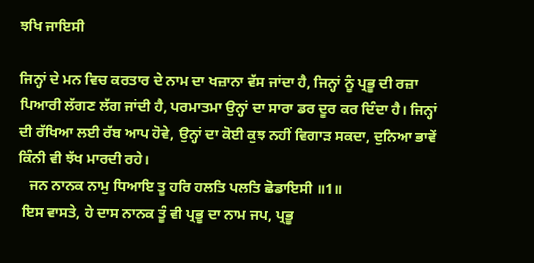ਝਖਿ ਜਾਇਸੀ

ਜਿਨ੍ਹਾਂ ਦੇ ਮਨ ਵਿਚ ਕਰਤਾਰ ਦੇ ਨਾਮ ਦਾ ਖਜ਼ਾਨਾ ਵੱਸ ਜਾਂਦਾ ਹੈ, ਜਿਨ੍ਹਾਂ ਨੂੰ ਪ੍ਰਭੂ ਦੀ ਰਜ਼ਾ ਪਿਆਰੀ ਲੱਗਣ ਲੱਗ ਜਾਂਦੀ ਹੈ, ਪਰਮਾਤਮਾ ਉਨ੍ਹਾਂ ਦਾ ਸਾਰਾ ਡਰ ਦੂਰ ਕਰ ਦਿੰਦਾ ਹੈ। ਜਿਨ੍ਹਾਂ ਦੀ ਰੱਖਿਆ ਲਈ ਰੱਬ ਆਪ ਹੋਵੇ, ਉਨ੍ਹਾਂ ਦਾ ਕੋਈ ਕੁਝ ਨਹੀਂ ਵਿਗਾੜ ਸਕਦਾ, ਦੁਨਿਆ ਭਾਵੇਂ ਕਿੰਨੀ ਵੀ ਝੱਖ ਮਾਰਦੀ ਰਹੇ।
   ਜਨ ਨਾਨਕ ਨਾਮੁ ਧਿਆਇ ਤੂ ਹਰਿ ਹਲਤਿ ਪਲਤਿ ਛੋਡਾਇਸੀ ॥1॥
 ਇਸ ਵਾਸਤੇ, ਹੇ ਦਾਸ ਨਾਨਕ ਤੂੰ ਵੀ ਪ੍ਰਭੂ ਦਾ ਨਾਮ ਜਪ, ਪ੍ਰਭੂ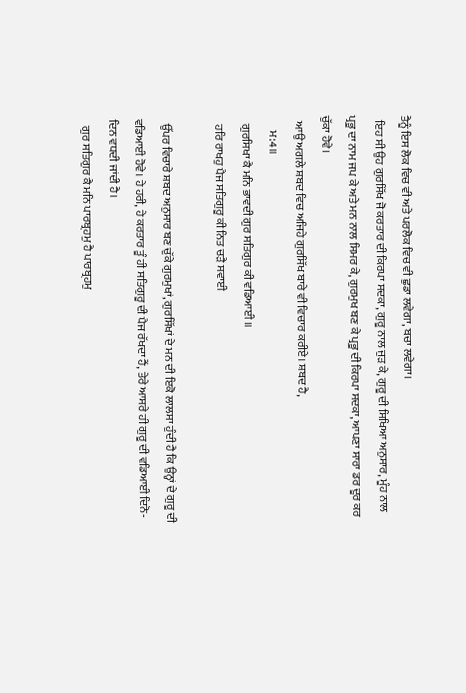ਤੈਨੂੰ ਇਸ ਲੋਕ ਵਿਚ ਵੀ ਅਤੇ ਪਰਲੋਕ ਵਿਚ ਵੀ ਛੁਡਾ ਲਵੇਗਾ, ਬਚਾ ਲਵੇਗਾ।
  ਇਹ ਸੀ ਉਹ ਗੁਰਸਿੱਖ ਜੋ ਕਰਤਾਰ ਦੀ ਕਿਰਪਾ ਸਦਕਾ, ਗੁਰੂ ਨਾਲ ਜੁੜ ਕੇ, ਗੁਰੂ ਦੀ ਸਿਖਿਆ ਅਨੁਸਾਰ, ਮੂੰਹ ਨਾਲ ਪ੍ਰਭੂ ਦਾ ਨਾਮ ਜਪ ਕੇ ਅਤੇ ਮਨ ਨਾਲ ਸਿਮਰ ਕੇ, ਗੁਰਮੁਖ ਬਣ ਕੇ ਪ੍ਰਭੂ ਦੀ ਕਿਰਪਾ ਸਦਕਾ, ਆਪਣਾ ਸਾਰਾ ਡਰ ਦੂਰ ਕਰ ਚੁੱਕਾ ਹੋਵੇ।
  ਆਉ ਅਗਲੇ ਸ਼ਬਦ ਵਿਚ ਅਜਿਹੇ ਗੁਰਸਿੱਖ ਬਾਰੇ ਵੀ ਵਿਚਾਰ ਕਰੀਏ। ਸ਼ਬਦ ਹੈ,
      ਮ:4॥
   ਗੁਰਸਿਖਾ ਕੈ ਮਨਿ ਭਾਵਦੀ ਗੁਰ ਸਤਿਗੁਰ ਕੀ ਵਡਿਆਈ ॥
   ਹਰਿ ਰਾਖਹੁ ਪੈਜ ਸਤਿਗੁਰੂ ਕੀ ਨਿਤ ਚੜੈ ਸਵਾਈ

  ਉੱਪਰ ਵਿਚਾਰੇ ਸ਼ਬਦ ਅਨੁਸਾਰ ਬਣ ਚੁੱਕੇ ਗੁਰਮੁਖਾਂ, ਗੁਰਸਿੱਖਾਂ ਦੇ ਮਨ ਦੀ ਇਕੋ ਲਾਲਸਾ ਹੁੰਦੀ ਹੈ ਕਿ ਉਨ੍ਹਾਂ ਦੇ ਗੁਰੂ ਦੀ ਵਡਿਆਈ ਹੋਵੇ। ਹੇ ਹਰੀ, ਹੇ ਕਰਤਾਰ ਤੂੰ ਹੀ ਸਤਿਗੁਰੂ ਦੀ ਪੈਜ ਰੱਖਦਾ ਹੈਂ, ਤੇਰੇ ਆਸਰੇ ਹੀ ਗੁਰੂ ਦੀ ਵਡਿਆਈ ਦਿਨੋ-ਦਿਨ ਵਧਦੀ ਜਾਂਦੀ ਹੈ।
   ਗੁਰ ਸਤਿਗੁਰ ਕੈ ਮਨਿ ਪਾਰਬ੍ਰਹਮੁ ਹੈ ਪਾਰਬ੍ਰਹਮੁ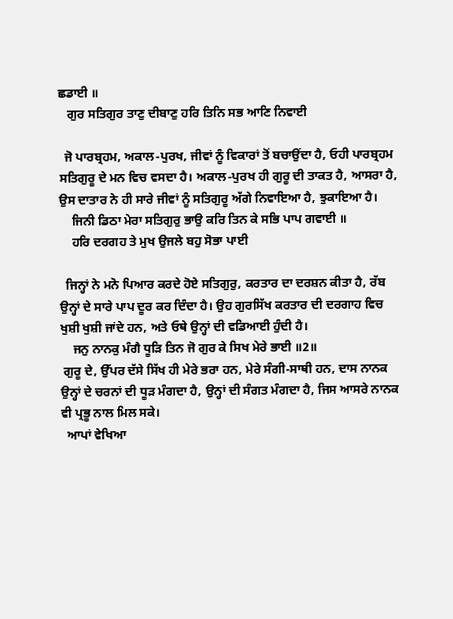ਛਡਾਈ ॥
   ਗੁਰ ਸਤਿਗੁਰ ਤਾਣੁ ਦੀਬਾਣੁ ਹਰਿ ਤਿਨਿ ਸਭ ਆਣਿ ਨਿਵਾਈ

  ਜੋ ਪਾਰਬ੍ਰਹਮ, ਅਕਾਲ-ਪੁਰਖ, ਜੀਵਾਂ ਨੂੰ ਵਿਕਾਰਾਂ ਤੋਂ ਬਚਾਉਂਦਾ ਹੈ, ਓਹੀ ਪਾਰਬ੍ਰਹਮ ਸਤਿਗੁਰੂ ਦੇ ਮਨ ਵਿਚ ਵਸਦਾ ਹੈ। ਅਕਾਲ-ਪੁਰਖ ਹੀ ਗੁਰੂ ਦੀ ਤਾਕਤ ਹੈ, ਆਸਰਾ ਹੈ, ਉਸ ਦਾਤਾਰ ਨੇ ਹੀ ਸਾਰੇ ਜੀਵਾਂ ਨੂੰ ਸਤਿਗੁਰੂ ਅੱਗੇ ਨਿਵਾਇਆ ਹੈ, ਝੁਕਾਇਆ ਹੈ।
    ਜਿਨੀ ਡਿਠਾ ਮੇਰਾ ਸਤਿਗੁਰੁ ਭਾਉ ਕਰਿ ਤਿਨ ਕੇ ਸਭਿ ਪਾਪ ਗਵਾਈ ॥
    ਹਰਿ ਦਰਗਹ ਤੇ ਮੁਖ ਉਜਲੇ ਬਹੁ ਸੋਭਾ ਪਾਈ

  ਜਿਨ੍ਹਾਂ ਨੇ ਮਨੋ ਪਿਆਰ ਕਰਦੇ ਹੋਏ ਸਤਿਗੁਰੁ, ਕਰਤਾਰ ਦਾ ਦਰਸ਼ਨ ਕੀਤਾ ਹੈ, ਰੱਬ ਉਨ੍ਹਾਂ ਦੇ ਸਾਰੇ ਪਾਪ ਦੂਰ ਕਰ ਦਿੰਦਾ ਹੈ। ਉਹ ਗੁਰਸਿੱਖ ਕਰਤਾਰ ਦੀ ਦਰਗਾਹ ਵਿਚ ਖੁਸ਼ੀ ਖੁਸ਼ੀ ਜਾਂਦੇ ਹਨ, ਅਤੇ ਓਥੇ ਉਨ੍ਹਾਂ ਦੀ ਵਡਿਆਈ ਹੁੰਦੀ ਹੈ।
    ਜਨੁ ਨਾਨਕੁ ਮੰਗੈ ਧੂੜਿ ਤਿਨ ਜੋ ਗੁਰ ਕੇ ਸਿਖ ਮੇਰੇ ਭਾਈ ॥2॥
 ਗੁਰੂ ਦੇ, ਉੱਪਰ ਦੱਸੇ ਸਿੱਖ ਹੀ ਮੇਰੇ ਭਰਾ ਹਨ, ਮੇਰੇ ਸੰਗੀ-ਸਾਥੀ ਹਨ, ਦਾਸ ਨਾਨਕ ਉਨ੍ਹਾਂ ਦੇ ਚਰਨਾਂ ਦੀ ਧੂੜ ਮੰਗਦਾ ਹੈ, ਉਨ੍ਹਾਂ ਦੀ ਸੰਗਤ ਮੰਗਦਾ ਹੈ, ਜਿਸ ਆਸਰੇ ਨਾਨਕ ਵੀ ਪ੍ਰਭੂ ਨਾਲ ਮਿਲ ਸਕੇ।
  ਆਪਾਂ ਵੇਖਿਆ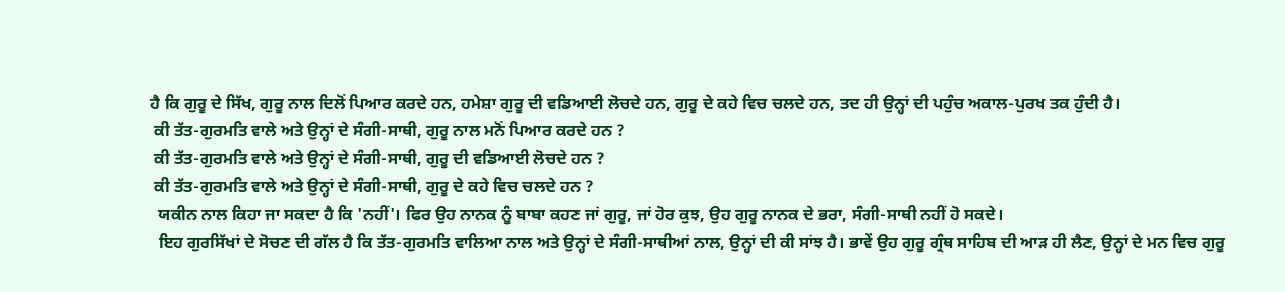ਹੈ ਕਿ ਗੁਰੂ ਦੇ ਸਿੱਖ, ਗੁਰੂ ਨਾਲ ਦਿਲੋਂ ਪਿਆਰ ਕਰਦੇ ਹਨ, ਹਮੇਸ਼ਾ ਗੁਰੂ ਦੀ ਵਡਿਆਈ ਲੋਚਦੇ ਹਨ, ਗੁਰੂ ਦੇ ਕਹੇ ਵਿਚ ਚਲਦੇ ਹਨ, ਤਦ ਹੀ ਉਨ੍ਹਾਂ ਦੀ ਪਹੁੰਚ ਅਕਾਲ-ਪੁਰਖ ਤਕ ਹੁੰਦੀ ਹੈ।
 ਕੀ ਤੱਤ-ਗੁਰਮਤਿ ਵਾਲੇ ਅਤੇ ਉਨ੍ਹਾਂ ਦੇ ਸੰਗੀ-ਸਾਥੀ, ਗੁਰੂ ਨਾਲ ਮਨੋਂ ਪਿਆਰ ਕਰਦੇ ਹਨ ?
 ਕੀ ਤੱਤ-ਗੁਰਮਤਿ ਵਾਲੇ ਅਤੇ ਉਨ੍ਹਾਂ ਦੇ ਸੰਗੀ-ਸਾਥੀ, ਗੁਰੂ ਦੀ ਵਡਿਆਈ ਲੋਚਦੇ ਹਨ ?
 ਕੀ ਤੱਤ-ਗੁਰਮਤਿ ਵਾਲੇ ਅਤੇ ਉਨ੍ਹਾਂ ਦੇ ਸੰਗੀ-ਸਾਥੀ, ਗੁਰੂ ਦੇ ਕਹੇ ਵਿਚ ਚਲਦੇ ਹਨ ?
  ਯਕੀਨ ਨਾਲ ਕਿਹਾ ਜਾ ਸਕਦਾ ਹੈ ਕਿ 'ਨਹੀਂ'। ਫਿਰ ਉਹ ਨਾਨਕ ਨੂੰ ਬਾਬਾ ਕਹਣ ਜਾਂ ਗੁਰੂ, ਜਾਂ ਹੋਰ ਕੁਝ, ਉਹ ਗੁਰੂ ਨਾਨਕ ਦੇ ਭਰਾ, ਸੰਗੀ-ਸਾਥੀ ਨਹੀਂ ਹੋ ਸਕਦੇ।
  ਇਹ ਗੁਰਸਿੱਖਾਂ ਦੇ ਸੋਚਣ ਦੀ ਗੱਲ ਹੈ ਕਿ ਤੱਤ-ਗੁਰਮਤਿ ਵਾਲਿਆ ਨਾਲ ਅਤੇ ਉਨ੍ਹਾਂ ਦੇ ਸੰਗੀ-ਸਾਥੀਆਂ ਨਾਲ, ਉਨ੍ਹਾਂ ਦੀ ਕੀ ਸਾਂਝ ਹੈ। ਭਾਵੇਂ ਉਹ ਗੁਰੂ ਗ੍ਰੰਥ ਸਾਹਿਬ ਦੀ ਆੜ ਹੀ ਲੈਣ, ਉਨ੍ਹਾਂ ਦੇ ਮਨ ਵਿਚ ਗੁਰੂ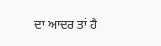ਦਾ ਆਦਰ ਤਾਂ ਹੈ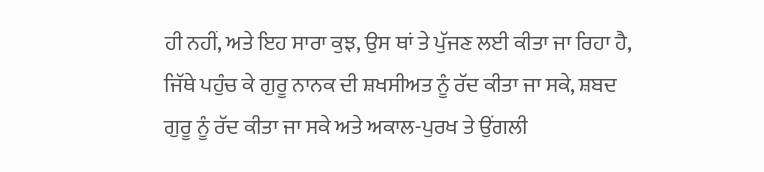ਹੀ ਨਹੀਂ, ਅਤੇ ਇਹ ਸਾਰਾ ਕੁਝ, ਉਸ ਥਾਂ ਤੇ ਪੁੱਜਣ ਲਈ ਕੀਤਾ ਜਾ ਰਿਹਾ ਹੈ, ਜਿੱਥੇ ਪਹੁੰਚ ਕੇ ਗੁਰੂ ਨਾਨਕ ਦੀ ਸ਼ਖਸੀਅਤ ਨੂੰ ਰੱਦ ਕੀਤਾ ਜਾ ਸਕੇ, ਸ਼ਬਦ ਗੁਰੂ ਨੂੰ ਰੱਦ ਕੀਤਾ ਜਾ ਸਕੇ ਅਤੇ ਅਕਾਲ-ਪੁਰਖ ਤੇ ਉਂਗਲੀ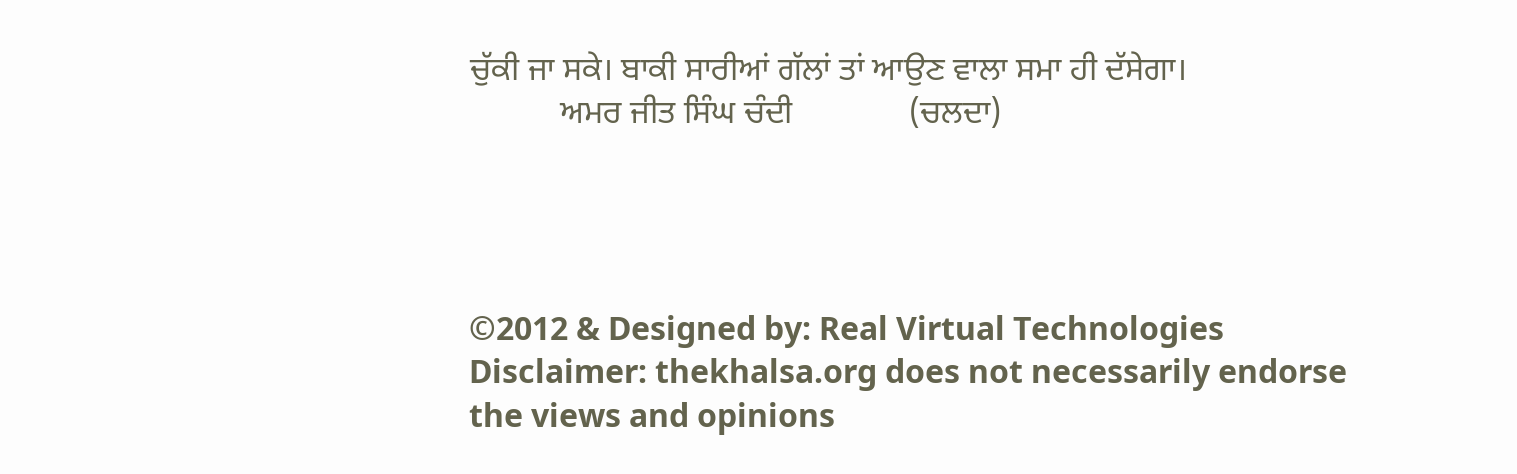ਚੁੱਕੀ ਜਾ ਸਕੇ। ਬਾਕੀ ਸਾਰੀਆਂ ਗੱਲਾਂ ਤਾਂ ਆਉਣ ਵਾਲਾ ਸਮਾ ਹੀ ਦੱਸੇਗਾ।
           ਅਮਰ ਜੀਤ ਸਿੰਘ ਚੰਦੀ              (ਚਲਦਾ)




©2012 & Designed by: Real Virtual Technologies
Disclaimer: thekhalsa.org does not necessarily endorse the views and opinions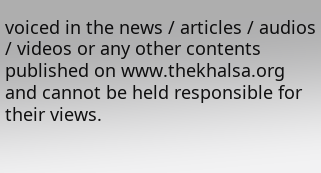voiced in the news / articles / audios / videos or any other contents published on www.thekhalsa.org and cannot be held responsible for their views.